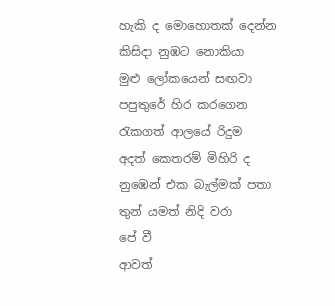හැකි ද මොහොතක් දෙන්න
කිසිදා නුඹට නොකියා
මුළු ලෝකයෙන් සඟවා
පපුතුරේ හිර කරගෙන
රැකගත් ආලයේ රිදුම
අදත් කෙතරම් මිහිරි ද
නුඹෙන් එක බැල්මක් පතා
තුන් යමත් නිදි වරා
පේ වී
ආවත්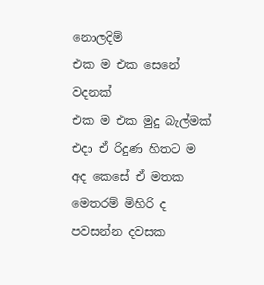නොලදිම්
එක ම එක සෙනේ වදනක්
එක ම එක මුදු බැල්මක්
එදා ඒ රිදුණ හිතට ම
අද කෙසේ ඒ මතක
මෙතරම් මිහිරි ද
පවසන්න දවසක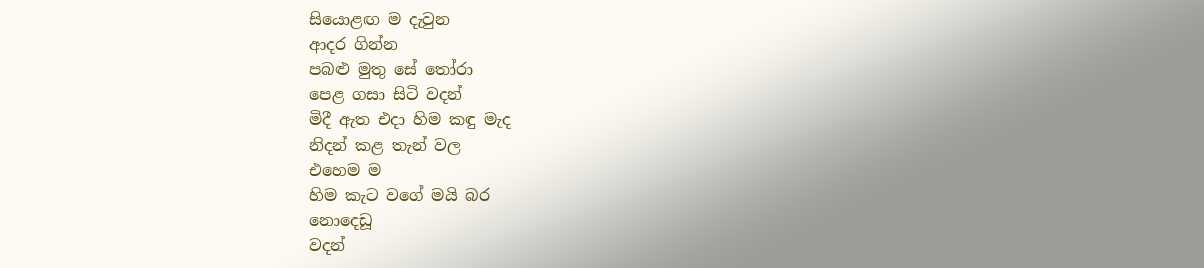සියොළඟ ම දැවුන
ආදර ගින්න
පබළු මුතු සේ තෝරා
පෙළ ගසා සිටි වදන්
මිදී ඇත එදා හිම කඳු මැද
නිදන් කළ තැන් වල
එහෙම ම
හිම කැට වගේ මයි බර
නොදෙඩූ
වදන්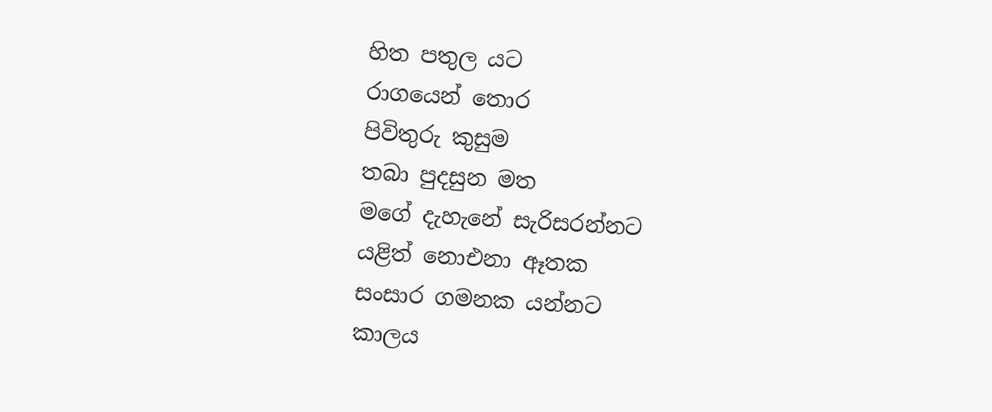හිත පතුල යට
රාගයෙන් තොර
පිවිතුරු කුසුම
තබා පුදසුන මත
මගේ දැහැනේ සැරිසරන්නට
යළිත් නොඑනා ඈතක
සංසාර ගමනක යන්නට
කාලය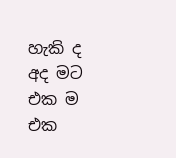හැකි ද අද මට
එක ම එක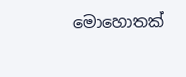මොහොතක්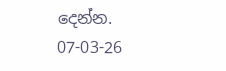දෙන්න.
07-03-26